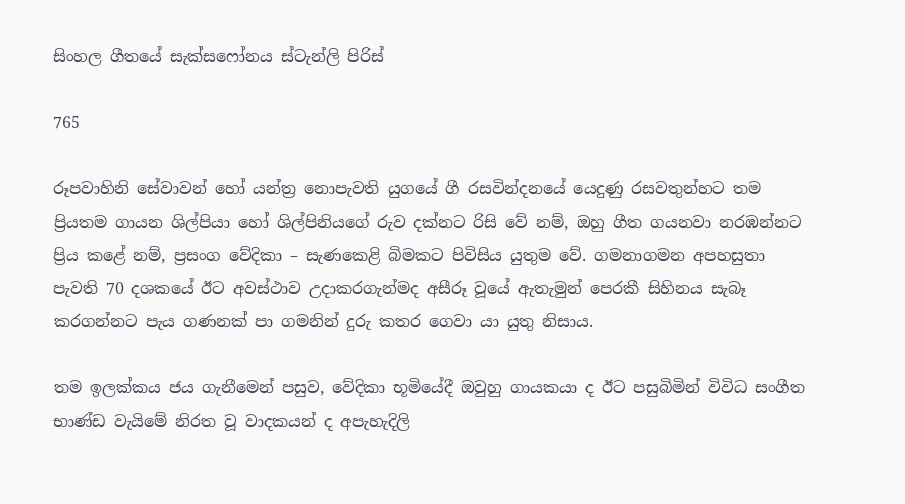සිංහල ගීතයේ සැක්සෆෝනය ස්ටැන්ලි පිරිස්

765

රූපවාහිනි සේවාවන් හෝ යන්ත්‍ර නොපැවති යුගයේ ගී රසවින්දනයේ යෙදුණු රසවතුන්හට තම ප්‍රියතම ගායන ශිල්පියා හෝ ශිල්පිනියගේ රුව දක්නට රිසි වේ නම්, ඔහු ගීත ගයනවා නරඹන්නට ප්‍රිය කළේ නම්, ප්‍රසංග වේදිකා – සැණකෙළි බිමකට පිවිසිය යුතුම වේ. ගමනාගමන අපහසුතා පැවති 70 දශකයේ ඊට අවස්ථාව උදාකරගැන්මද අසීරූ වූයේ ඇතැමුන් පෙරකී සිහිනය සැබෑ කරගන්නට පැය ගණනක් පා ගමනින් දුරු කතර ගෙවා යා යුතු නිසාය.

තම ඉලක්කය ජය ගැනීමෙන් පසුව, වේදිකා භූමියේදී ඔවුහු ගායකයා ද ඊට පසුබිමින් විවිධ සංගීත භාණ්ඩ වැයිමේ නිරත වූ වාදකයන් ද අපැහැදිලි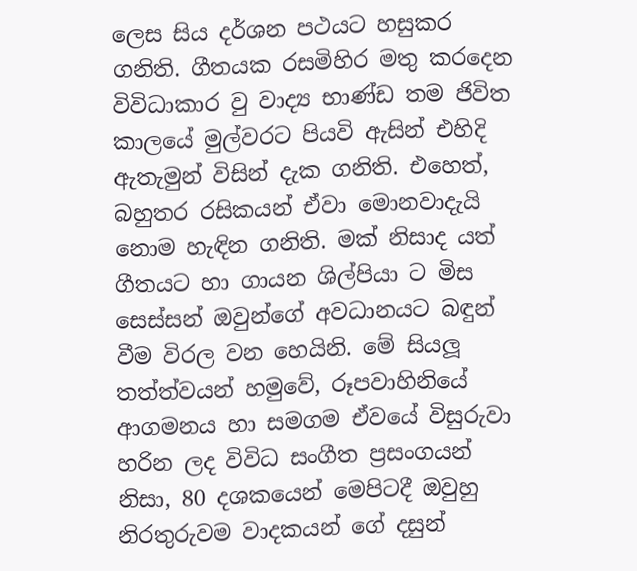ලෙස සිය දර්ශන පථයට හසුකර ගනිති. ගීතයක රසමිහිර මතු කරදෙන විවිධාකාර වු වාද්‍ය භාණ්ඩ තම ජිවිත කාලයේ මුල්වරට පියවි ඇසින් එහිදි ඇතැමුන් විසින් දැක ගනිති. එහෙත්, බහුතර රසිකයන් ඒවා මොනවාදැයි නොම හැඳින ගනිති. මක් නිසාද යත් ගීතයට හා ගායන ශිල්පියා ට මිස සෙස්සන් ඔවුන්ගේ අවධානයට බඳුන් වීම විරල වන හෙයිනි. මේ සියලූ තත්ත්වයන් හමුවේ, රූපවාහිනියේ ආගමනය හා සමගම ඒවයේ විසුරුවා හරින ලද විවිධ සංගීත ප්‍රසංගයන් නිසා, 80 දශකයෙන් මෙපිටදී ඔවුහු නිරතුරුවම වාදකයන් ගේ දසුන්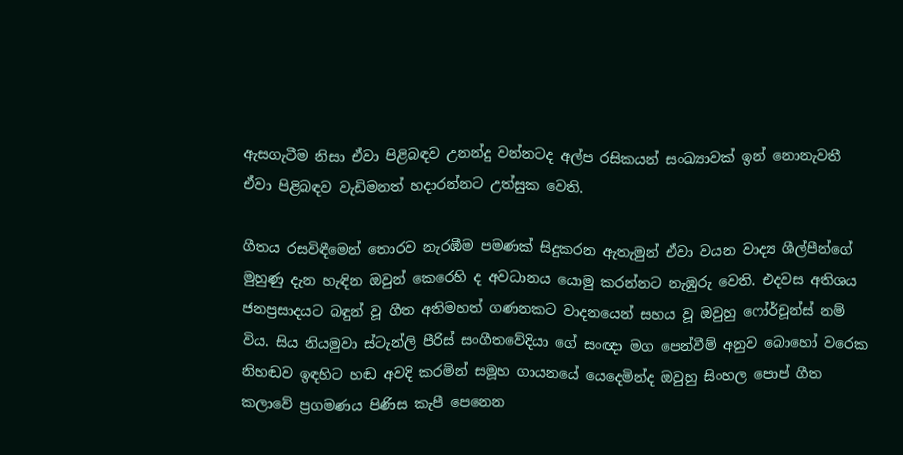ඇසගැටීම නිසා ඒවා පිළිබඳව උනන්දු වන්නටද අල්ප රසිකයන් සංඛ්‍යාවක් ඉන් නොනැවතී ඒවා පිළිබඳව වැඩිමනත් හදාරන්නට උත්සුක වෙති.

ගීතය රසවිඳීමෙන් තොරව නැරඹීම පමණක් සිදුකරන ඇතැමුන් ඒවා වයන වාද්‍ය ශීල්පීන්ගේ මුහුණු දැන හැඳින ඔවුන් කෙරෙහි ද අවධානය යොමු කරන්නට නැඹුරු වෙති. එදවස අතිශය ජනප්‍රසාදයට බඳුන් වූ ගීත අතිමහත් ගණනකට වාදනයෙන් සහය වූ ඔවුහු ෆෝර්චූන්ස් නම් විය. සිය නියමුවා ස්ටැන්ලි පීරිස් සංගීතවේදියා ගේ සංඥා මග පෙන්වීම් අනුව බොහෝ වරෙක නිහඬව ඉඳහිට හඬ අවදි කරමින් සමූහ ගායනයේ යෙදෙමින්ද ඔවුහු සිංහල පොප් ගීත කලාවේ ප්‍රගමණය පිණිස කැපී පෙනෙන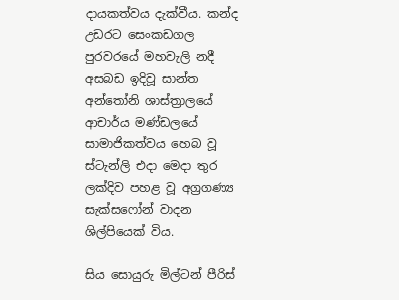දායකත්වය දැක්වීය. කන්ද උඩරට සෙංකඩගල පුරවරයේ මහවැලි නදී අසබඩ ඉදිවූ සාන්ත අන්තෝනි ශාස්ත්‍රාලයේ ආචාර්ය මණ්ඩලයේ සාමාජිකත්වය හෙබ වූ ස්ටැන්ලි එදා මෙදා තුර ලක්දිව පහළ වූ අග්‍රගණ්‍ය සැක්සෆෝන් වාදන ශිල්පියෙක් විය.

සිය සොයුරු මිල්ටන් පීරිස්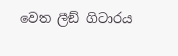වෙත ලීඞ් ගිටාරය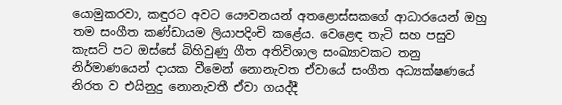යොමුකරවා, කඳුරට අවට යෞවනයන් අතළොස්සකගේ ආධාරයෙන් ඔහු තම සංගීත කණ්ඩායම ලියාපදිංචි කළේය. වෙළෙඳ තැටි සහ පසුව කැසට් පට ඔස්සේ බිහිවුණු ගීත අතිවිශාල සංඛ්‍යාවකට තනු නිර්මාණයෙන් දායක වීමෙන් නොනැවත ඒවායේ සංගීත අධ්‍යක්ෂණයේ නිරත ව එයිනුදු නොනැවතී ඒවා ගයද්දී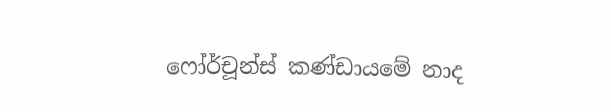ෆෝර්චූන්ස් කණ්ඩායමේ නාද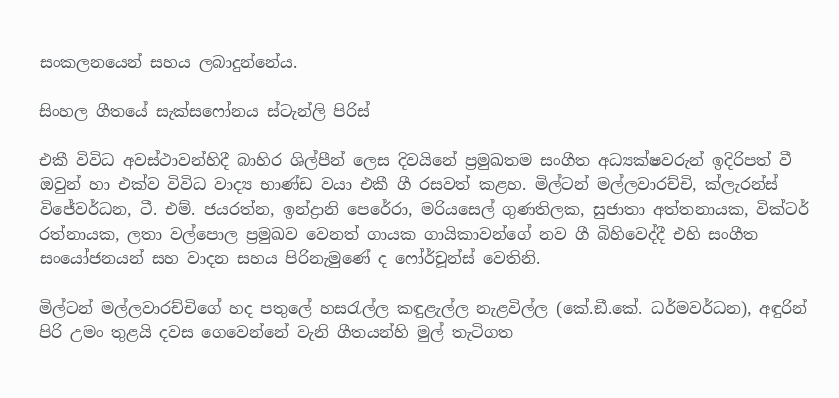සංකලනයෙන් සහය ලබාදුන්නේය.

සිංහල ගීතයේ සැක්සෆෝනය ස්ටැන්ලි පිරිස්

එකී විවිධ අවස්ථාවන්හිදී බාහිර ශිල්පීන් ලෙස දිවයිනේ ප්‍රමුඛතම සංගීත අධ්‍යක්ෂවරුන් ඉදිරිපත් වී ඔවුන් හා එක්ව විවිධ වාද්‍ය භාණ්ඩ වයා එකී ගී රසවත් කළහ. මිල්ටන් මල්ලවාරච්චි, ක්ලැරන්ස් විජේවර්ධන, ටී. එම්. ජයරත්න, ඉන්ද්‍රානි පෙරේරා, මරියසෙල් ගුණතිලක, සුජාතා අත්තනායක, වික්ටර් රත්නායක, ලතා වල්පොල ප්‍රමුඛව වෙනත් ගායක ගායිකාවන්ගේ නව ගී බිහිවෙද්දී එහි සංගීත සංයෝජනයන් සහ වාදන සහය පිරිනැමුණේ ද ෆෝර්චූන්ස් වෙතිනි.

මිල්ටන් මල්ලවාරච්චිගේ හද පතුලේ හසරැල්ල කඳුළැල්ල නැළවිල්ල (කේ.ඞී.කේ. ධර්මවර්ධන), අඳුරින් පිරි උමං තුළයි දවස ගෙවෙන්නේ වැනි ගීතයන්හි මුල් තැටිගත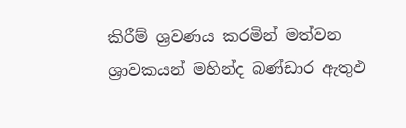කිරීම් ශ්‍රවණය කරමින් මත්වන ශ්‍රාවකයන් මහින්ද බණ්ඩාර ඇතුඵ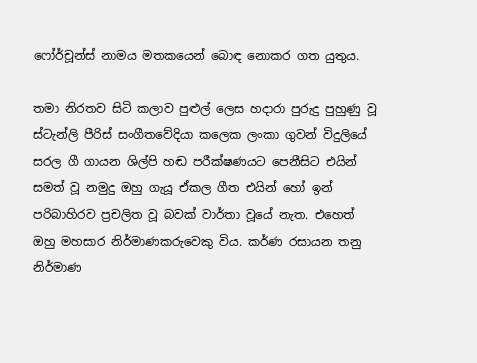ෆෝර්චූන්ස් නාමය මතකයෙන් බොඳ නොකර ගත යුතුය.

තමා නිරතව සිටි කලාව පුළුල් ලෙස හදාරා පුරුදු පුහුණු වූ ස්ටැන්ලි පීරිස් සංගීතවේදියා කලෙක ලංකා ගුවන් විදුලියේ සරල ගී ගායන ශිල්පි හඬ පරීක්ෂණයට පෙනීසිට එයින් සමත් වූ නමුදු ඔහු ගැයූ ඒකල ගීත එයින් හෝ ඉන් පරිබාහිරව ප්‍රචලිත වූ බවක් වාර්තා වූයේ නැත. එහෙත් ඔහු මහසාර නිර්මාණකරුවෙකු විය. කර්ණ රසායන තනු නිර්මාණ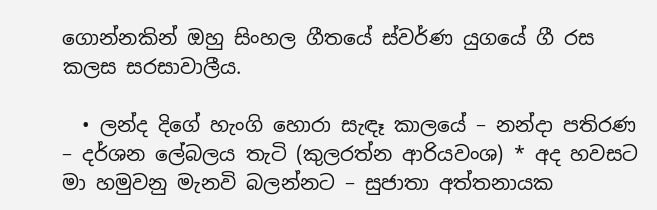ගොන්නකින් ඔහු සිංහල ගීතයේ ස්වර්ණ යුගයේ ගී රස කලස සරසාවාලීය.

  • ලන්ද දිගේ හැංගි හොරා සැඳෑ කාලයේ – නන්දා පතිරණ – දර්ශන ලේබලය තැටි (කුලරත්න ආරියවංශ) * අද හවසට මා හමුවනු මැනවි බලන්නට – සුජාතා අත්තනායක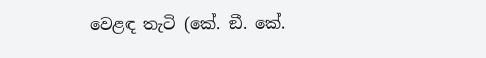වෙළඳ තැටි (කේ. ඞී. කේ.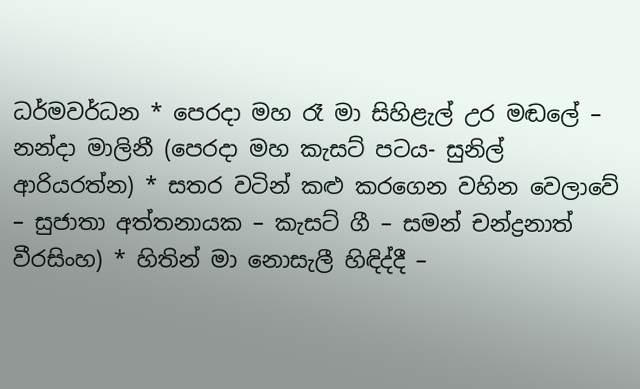ධර්මවර්ධන * පෙරදා මහ රෑ මා සිහිළැල් උර මඬලේ – නන්දා මාලිනී (පෙරදා මහ කැසට් පටය- සුනිල් ආරියරත්න) * සතර වටින් කළු කරගෙන වහින වෙලාවේ – සුජාතා අත්තනායක – කැසට් ගී – සමන් චන්ද්‍රනාත් වීරසිංහ) * හිතින් මා නොසැලී හිඳිද්දී –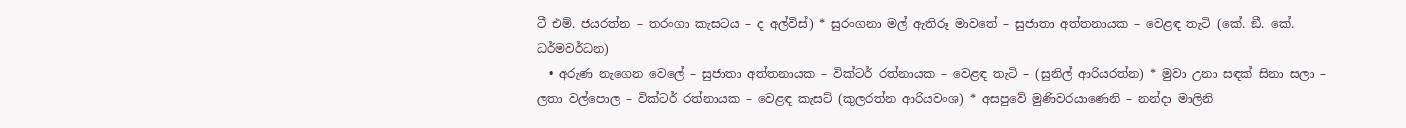ටී එම්. ජයරත්න – තරංගා කැසටය – ද අල්විස්) * සුරංගනා මල් ඇතිරූ මාවතේ – සුජාතා අත්තනායක – වෙළඳ තැටි (කේ. ඞී. කේ. ධර්මවර්ධන)
  • අරුණ නැගෙන වෙලේ – සුජාතා අත්තනායක – වික්ටර් රත්නායක – වෙළඳ තැටි – (සුනිල් ආරියරත්න) * මුවා උනා සඳක් සිනා සලා – ලතා වල්පොල – වික්ටර් රත්නායක – වෙළඳ කැසට් (කුලරත්න ආරියවංශ) * අසපුවේ මුණිවරයාණෙනි – නන්දා මාලිනි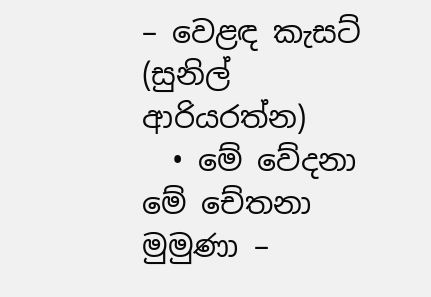– වෙළඳ කැසට් (සුනිල් ආරියරත්න)
  • මේ වේදනා මේ චේතනා මුමුණා –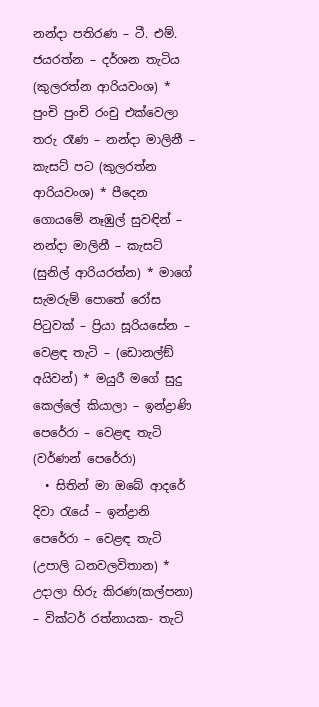නන්දා පතිරණ – ටී. එම්. ජයරත්න – දර්ශන තැටිය (කුලරත්න ආරියවංශ) * පුංචි පුංචි රංචු එක්වෙලා තරු රෑණ – නන්දා මාලිනී – කැසට් පට (කුලරත්න ආරියවංශ) * පීදෙන ගොයමේ නෑඹුල් සුවඳින් – නන්දා මාලිනී – කැසට් (සුනිල් ආරියරත්න) * මාගේ සැමරුම් පොතේ රෝස පිටුවක් – ප්‍රියා සූරියසේන – වෙළඳ තැටි – (ඩොනල්ඞ් අයිවන්) * මයුරී මගේ සුදු කෙල්ලේ කියාලා – ඉන්ද්‍රාණි පෙරේරා – වෙළඳ තැටි (වර්ණන් පෙරේරා)
  • සිතින් මා ඔබේ ආදරේ දිවා රැයේ – ඉන්ද්‍රානි පෙරේරා – වෙළඳ තැටි (උපාලි ධනවලවිතාන) * උදාලා හිරු කිරණ(කල්පනා) – වික්ටර් රත්නායක- තැටි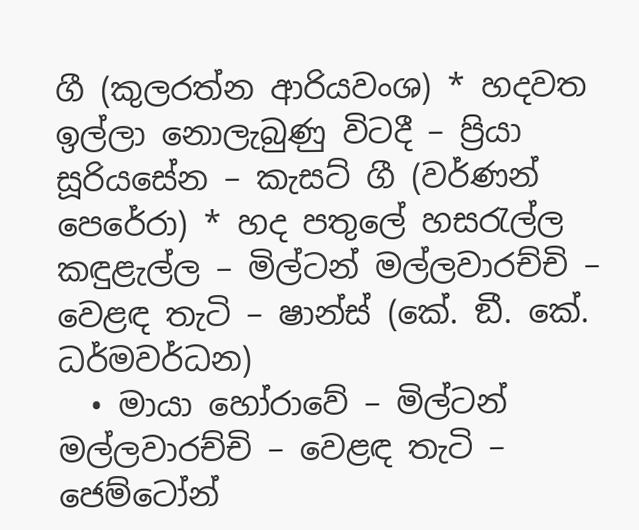ගී (කුලරත්න ආරියවංශ) * හදවත ඉල්ලා නොලැබුණු විටදී – ප්‍රියා සූරියසේන – කැසට් ගී (වර්ණන් පෙරේරා) * හද පතුලේ හසරැල්ල කඳුළැල්ල – මිල්ටන් මල්ලවාරච්චි – වෙළඳ තැටි – ෂාන්ස් (කේ. ඞී. කේ. ධර්මවර්ධන)
  • මායා හෝරාවේ – මිල්ටන් මල්ලවාරච්චි – වෙළඳ තැටි – ජෙම්ටෝන්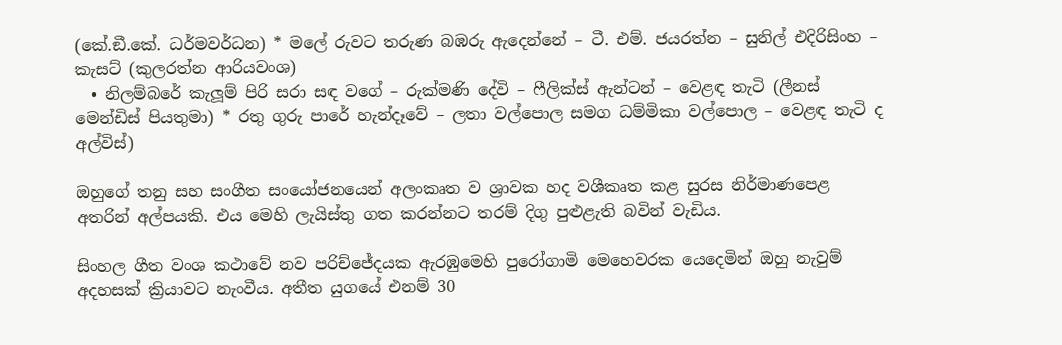(කේ.ඞී.කේ. ධර්මවර්ධන) * මලේ රුවට තරුණ බඹරු ඇදෙන්නේ – ටී. එම්. ජයරත්න – සුනිල් එදිරිසිංහ – කැසට් (කුලරත්න ආරියවංශ)
  • නිලම්බරේ කැලූම් පිරි සරා සඳ වගේ – රුක්මණි දේවි – ෆීලික්ස් ඇන්ටන් – වෙළඳ තැටි (ලීනස් මෙන්ඩිස් පියතුමා) * රතු ගුරු පාරේ හැන්දෑවේ – ලතා වල්පොල සමග ධම්මිකා වල්පොල – වෙළඳ තැටි ද අල්විස්)

ඔහුගේ තනු සහ සංගීත සංයෝජනයෙන් අලංකෘත ව ශ්‍රාවක හද වශීකෘත කළ සුරස නිර්මාණපෙළ අතරින් අල්පයකි. එය මෙහි ලැයිස්තු ගත කරන්නට තරම් දිගු පුළුළැති බවින් වැඩිය.

සිංහල ගීත වංශ කථාවේ නව පරිච්ජේදයක ඇරඹුමෙහි පුරෝගාමි මෙහෙවරක යෙදෙමින් ඔහු නැවුම් අදහසක් ක්‍රියාවට නැංවීය. අතීත යුගයේ එනම් 30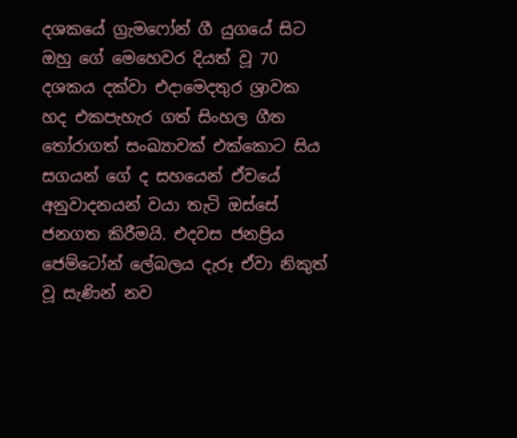දශකයේ ග්‍රැමෆෝන් ගී යුගයේ සිට ඔහු ගේ මෙහෙවර දියත් වූ 70 දශකය දක්වා එදාමෙදතුර ශ්‍රාවක හද එකපැහැර ගත් සිංහල ගීත තෝරාගත් සංඛ්‍යාවක් එක්කොට සිය සගයන් ගේ ද සහයෙන් ඒවයේ අනුවාදනයන් වයා තැටි ඔස්සේ ජනගත කිරීමයි. එදවස ජනප්‍රිය ජෙම්ටෝන් ලේබලය දැරූ ඒවා නිකුත් වූ සැණින් නව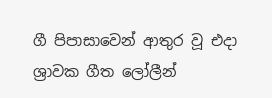ගී පිපාසාවෙන් ආතුර වූ එදා ශ්‍රාවක ගීත ලෝලීන්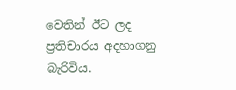වෙතින් ඊට ලද ප්‍රතිචාරය අදහාගනු බැරිවිය.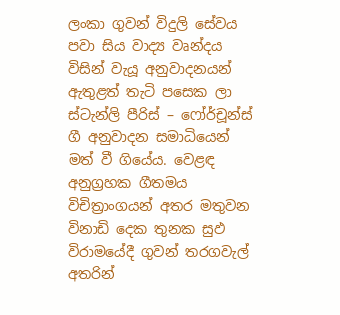ලංකා ගුවන් විදුලි සේවය පවා සිය වාද්‍ය වෘන්දය විසින් වැයූ අනුවාදනයන් ඇතුළත් තැටි පසෙක ලා ස්ටැන්ලි පීරිස් – ෆෝර්චූන්ස් ගී අනුවාදන සමාධියෙන් මත් වී ගියේය. වෙළඳ අනුග්‍රහක ගීතමය විචිත්‍රාංගයන් අතර මතුවන විනාඩි දෙක තුනක සුඵ විරාමයේදී ගුවන් තරගවැල් අතරින්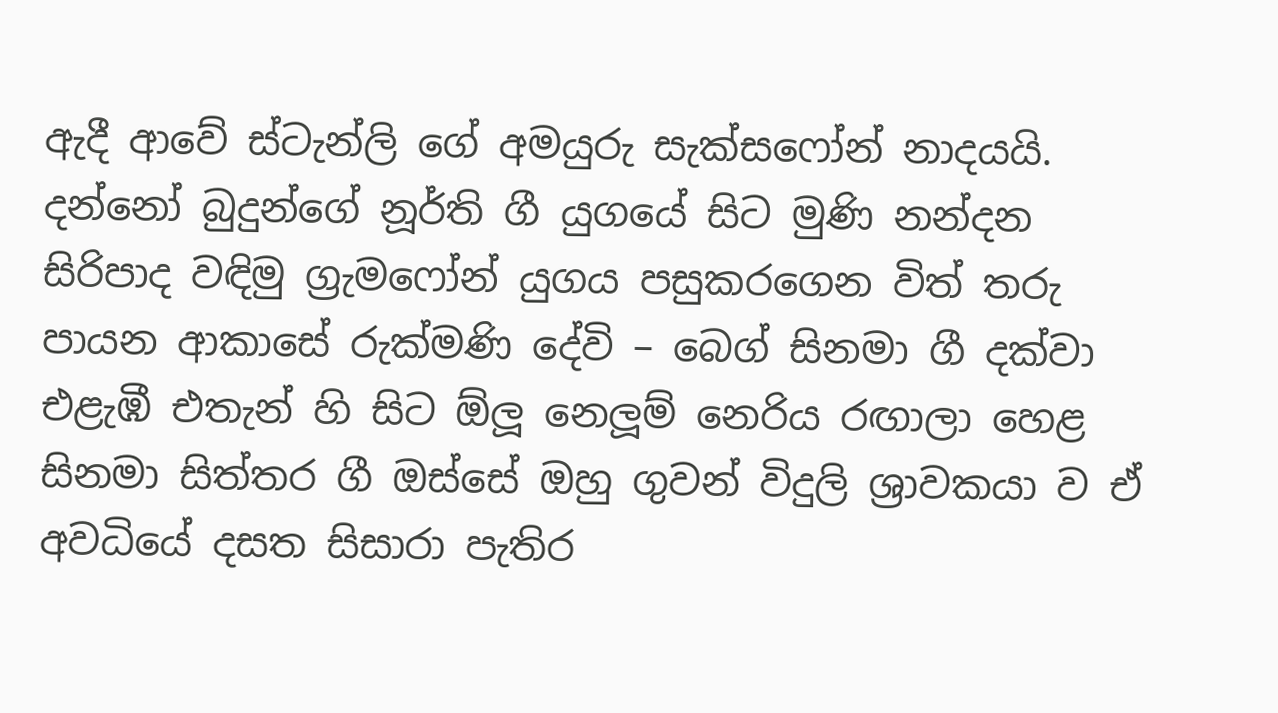ඇදී ආවේ ස්ටැන්ලි ගේ අමයුරු සැක්සෆෝන් නාදයයි. දන්නෝ බුදුන්ගේ නූර්ති ගී යුගයේ සිට මුණි නන්දන සිරිපාද වඳිමු ග්‍රැමෆෝන් යුගය පසුකරගෙන විත් තරු පායන ආකාසේ රුක්මණි දේවි – බෙග් සිනමා ගී දක්වා එළැඹී එතැන් හි සිට ඕලූ නෙලූම් නෙරිය රඟාලා හෙළ සිනමා සිත්තර ගී ඔස්සේ ඔහු ගුවන් විදුලි ශ්‍රාවකයා ව ඒ අවධියේ දසත සිසාරා පැතිර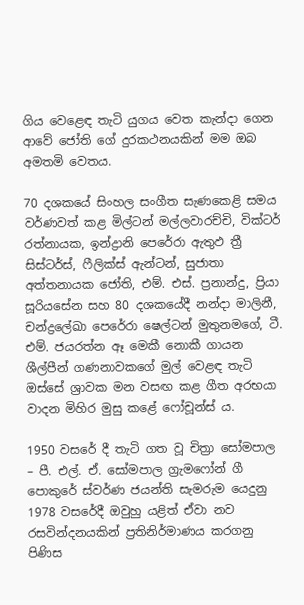ගිය වෙළෙඳ තැටි යුගය වෙත කැන්දා ගෙන ආවේ ජෝති ගේ දුරකථනයකින් මම ඔබ අමතමි වෙතය.

70 දශකයේ සිංහල සංගීත සැණකෙළි සමය වර්ණවත් කළ මිල්ටන් මල්ලවාරච්චි, වික්ටර් රත්නායක, ඉන්ද්‍රානි පෙරේරා ඇතුඵ ත්‍රී සිස්ටර්ස්, ෆීලික්ස් ඇන්ටන්, සුජාතා අත්තනායක ජෝති, එම්. එස්. ප්‍රනාන්දු, ප්‍රියා සූරියසේන සහ 80 දශකයේදී නන්දා මාලිනී, චන්ද්‍රලේඛා පෙරේරා ෂෙල්ටන් මුතුනමගේ, ටී. එම්. ජයරත්න ඈ මෙකී නොකී ගායන ශීල්පීන් ගණනාවකගේ මුල් වෙළඳ තැටි ඔස්සේ ශ්‍රාවක මන වසඟ කළ ගීත අරභයා වාදන මිහිර මුසු කළේ ෆෝචූන්ස් ය.

1950 වසරේ දී තැටි ගත වූ චිත්‍රා සෝමපාල – පී. එල්. ඒ. සෝමපාල ග්‍රැමෆෝන් ගී පොකුරේ ස්වර්ණ ජයන්ති සැමරුම යෙදුනු 1978 වසරේදී ඔවුහු යළිත් ඒවා නව රසවින්දනයකින් ප්‍රතිනිර්මාණය කරගනු පිණිස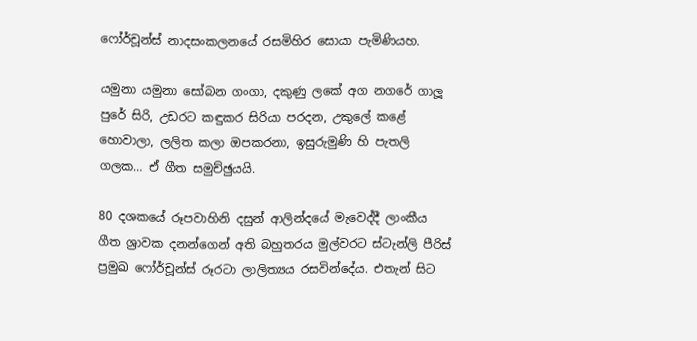ෆෝර්චූන්ස් නාදසංකලනයේ රසමිහිර සොයා පැමිණියහ.

යමුනා යමුනා සෝබන ගංගා, දකුණු ලකේ අග නගරේ ගාලූ පුරේ සිරි, උඩරට කඳුකර සිරියා පරදන, උකුලේ කළේ හොවාලා, ලලිත කලා ඔපකරනා, ඉසුරුමුණි හි පැතලි ගලක… ඒ ගීත සමුච්ඡුයයි.

80 දශකයේ රූපවාහිනි දසුන් ආලින්දයේ මැවෙද්දී ලාංකීය ගීත ශ්‍රාවක දනන්ගෙන් අති බහුතරය මුල්වරට ස්ටැන්ලි පීරිස් ප්‍රමුඛ ෆෝර්චූන්ස් රූරටා ලාලිත්‍යය රසවින්දේය. එතැන් සිට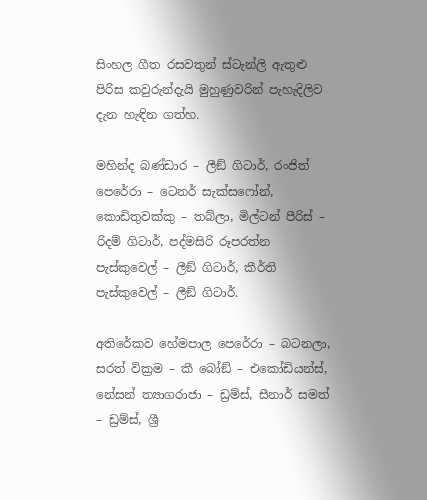සිංහල ගීත රසවතුන් ස්ටැන්ලි ඇතුළු පිරිස කවුරුන්දැයි මුහුණුවරින් පැහැදිලිව දැන හැඳින ගත්හ.

මහින්ද බණ්ඩාර – ලීඞ් ගිටාර්, රංජිත් පෙරේරා – ටෙනර් සැක්සෆෝන්, කොඩිතුවක්කු – තබ්ලා, මිල්ටන් පීරිස් – රිදම් ගිටාර්, පද්මසිරි රූපරත්න පැස්කුවෙල් – ලීඞ් ගිටාර්, කීර්ති පැස්කුවෙල් – ලීඞ් ගිටාර්.

අතිරේකව හේමපාල පෙරේරා – බටනලා, සරත් වික්‍රම – කී බෝඞ් – එකෝඩියන්ස්, නේසන් ත්‍යාගරාජා – ඩ්‍රම්ස්, සීනාර් සමත් – ඩ්‍රම්ස්, ශ්‍රී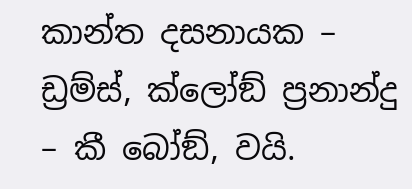කාන්ත දසනායක – ඩ්‍රම්ස්, ක්ලෝඞ් ප්‍රනාන්දු – කී බෝඞ්, වයි.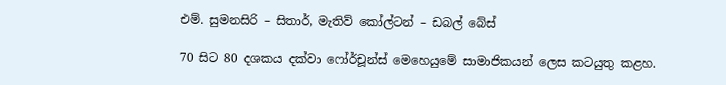එම්. සුමනසිරි – සිතාර්, මැතිව් කෝල්ටන් – ඩබල් බේස්

70 සිට 80 දශකය දක්වා ෆෝර්චූන්ස් මෙහෙයුමේ සාමාජිකයන් ලෙස කටයුතු කළහ.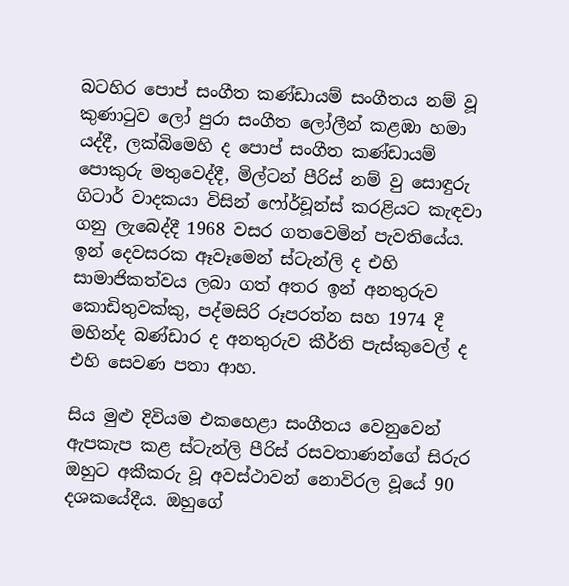බටහිර පොප් සංගීත කණ්ඩායම් සංගීතය නම් වූ කුණාටුව ලෝ පුරා සංගීත ලෝලීන් කළඹා හමා යද්දී, ලක්බිමෙහි ද පොප් සංගීත කණ්ඩායම් පොකුරු මතුවෙද්දී, මිල්ටන් පීරිස් නම් වු සොඳුරු ගිටාර් වාදකයා විසින් ෆෝර්චූන්ස් කරළියට කැඳවා ගනු ලැබෙද්දී 1968 වසර ගතවෙමින් පැවතියේය. ඉන් දෙවසරක ඈවෑමෙන් ස්ටැන්ලි ද එහි සාමාජිකත්වය ලබා ගත් අතර ඉන් අනතුරුව කොඩිතුවක්කු, පද්මසිරි රූපරත්න සහ 1974 දී මහින්ද බණ්ඩාර ද අනතුරුව කීර්ති පැස්කුවෙල් ද එහි සෙවණ පතා ආහ.

සිය මුළු දිවියම එකහෙළා සංගීතය වෙනුවෙන් ඇපකැප කළ ස්ටැන්ලි පීරිස් රසවතාණන්ගේ සිරුර ඔහුට අකීකරු වූ අවස්ථාවන් නොවිරල වූයේ 90 දශකයේදීය. ඔහුගේ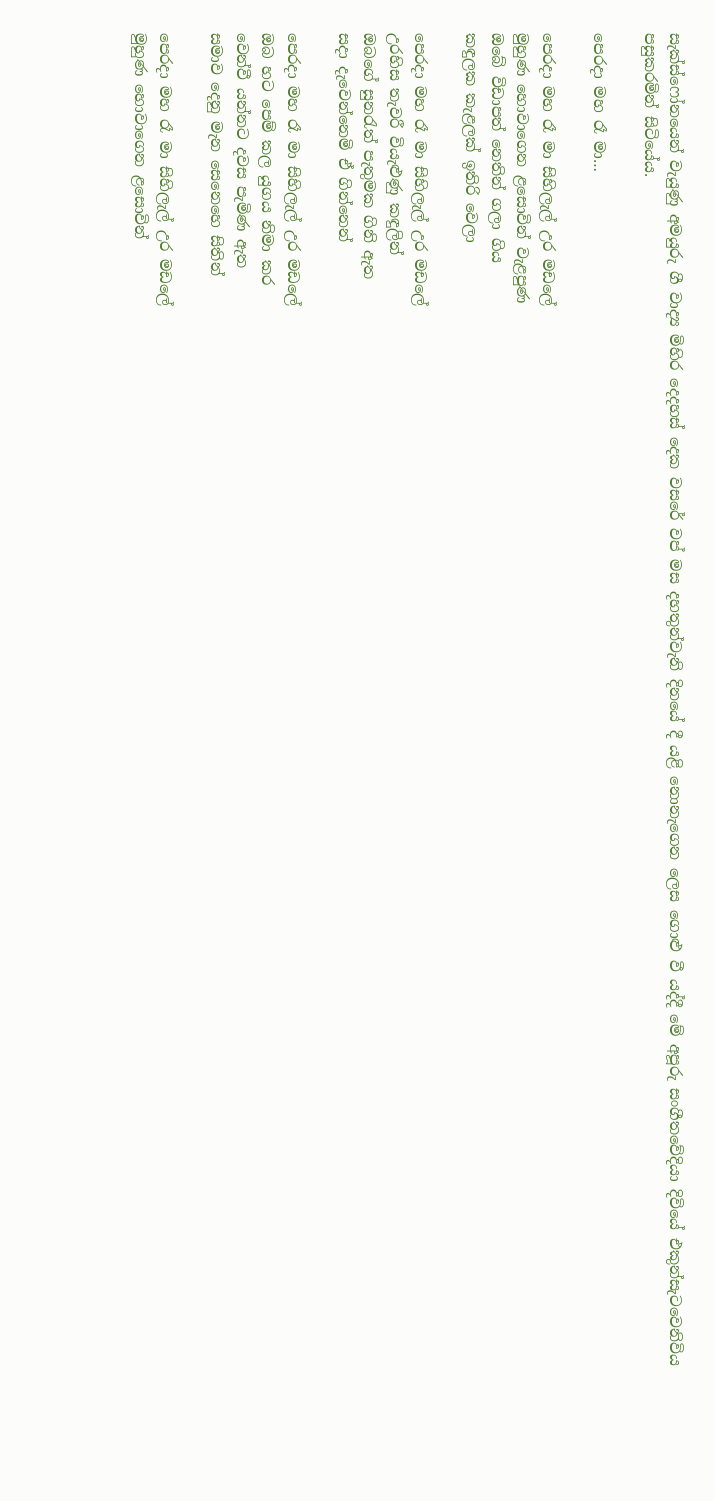සැක්ස්ෆෝනයෙන් වැයුණු අමයුරු ගී වාද්‍ය මිහිර දෙදහස් දෙක වසරේ වප් මස දහතුන්වැනි දිනයේ දී යළි නොනැගෙන ලෙස ගොළු වී යද්දී මේ අපූරු සංගීතවේදියා දිවියේ එකුන්සැටවෙනිවිය පසුකරමින් සිටියේය.

පෙරදා මහ රෑ මා…

පෙරදා මහ රෑ මා සිහිලැල් උර මඩලේ
මුහුණ හොවාගෙන ළසොවින් වැළපුණ
ඔබේ විඩාපත් නෙතින් ගලා ගිය
කඳුලක කැළලක් ඉතිරි වෙලා

පෙරදා මහ රෑ මා සිහිලැල් උර මඩලේ
උරහිස තැවරී වියැළුණු කඳුලින්
ඔබගේ සුනරැත් පැතුමක ගිනි ඇත
සදා දැවෙන්නෙමි ඒ ගින්නෙන්

පෙරදා මහ රෑ මා සිහිලැල් උර මඩලේ
ඔබ හට පෙම් කල යුගය නිමා කර
වෙන්වී යන්නට දවස පැමිණ ඇත
සමාව දෙනු මැන සෙනෙහෙ සිතින්

පෙරදා මහ රෑ මා සිහිලැල් උර මඩලේ
මුහුණ හොවාගෙන ළසොවින්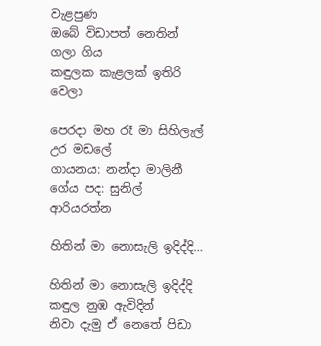වැළපුණ
ඔබේ විඩාපත් නෙතින් ගලා ගිය
කඳුලක කැළලක් ඉතිරි වෙලා

පෙරදා මහ රෑ මා සිහිලැල් උර මඩලේ
ගායනය: නන්දා මාලිනී
ගේය පද: සුනිල් ආරියරත්න

හිතින් මා නොසැලි ඉදිද්දි…

හිතින් මා නොසැලි ඉදිද්දි
කඳුල නුඹ ඇවිදින්
නිවා දැමු ඒ නෙතේ පිඩා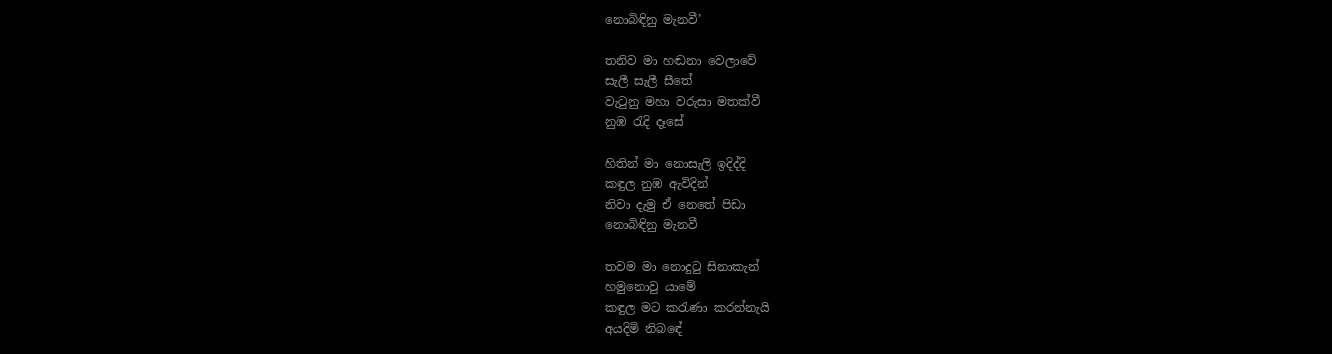නොබිඳිනු මැනවී’

තනිව මා හඬනා වෙලාවේ
සැලී සැලී සීතේ
වැටුනු මහා වරුසා මතක්වී
නුඹ රැදි දෑසේ

හිතින් මා නොසැලි ඉදිද්දි
කඳුල නුඹ ඇවිදින්
නිවා දැමු ඒ නෙතේ පිඩා
නොබිඳිනු මැනවී

තවම මා නොදුටු සිනාකැන්
හමුනොවු යාමේ
කඳුල මට කරැණා කරන්නැයි
අයදිමි නිබඳේ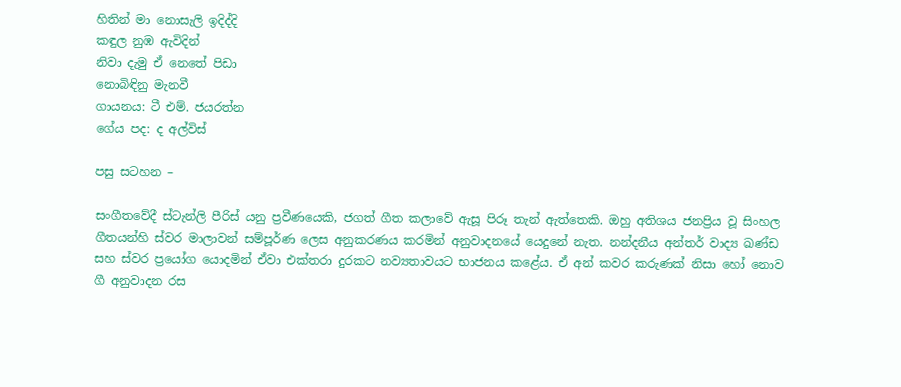හිතින් මා නොසැලි ඉදිද්දි
කඳුල නුඹ ඇවිදින්
නිවා දැමු ඒ නෙතේ පිඩා
නොබිඳිනු මැනවී
ගායනය: ටී එම්. ජයරත්න
ගේය පද: ද අල්විස්

පසු සටහන –

සංගීතවේදී ස්ටැන්ලි පීරිස් යනු ප්‍රවීණයෙකි, ජගත් ගීත කලාවේ ඇසූ පිරූ තැන් ඇත්තෙකි. ඔහු අතිශය ජනප්‍රිය වූ සිංහල ගීතයන්හි ස්වර මාලාවන් සම්පූර්ණ ලෙස අනුකරණය කරමින් අනුවාදනයේ යෙදුනේ නැත. නන්දනීය අන්තර් වාද්‍ය ඛණ්ඩ සහ ස්වර ප්‍රයෝග යොදමින් ඒවා එක්තරා දුරකට නව්‍යතාවයට භාජනය කළේය. ඒ අන් කවර කරුණක් නිසා හෝ නොව ගී අනුවාදන රස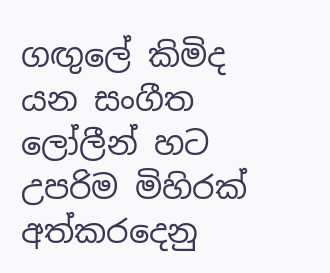ගඟුලේ කිමිද යන සංගීත ලෝලීන් හට උපරිම මිහිරක් අත්කරදෙනු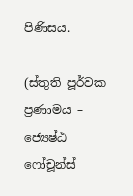පිණිසය.

(ස්තුති පූර්වක ප්‍රණාමය – ජ්‍යෙෂ්ඨ ෆෝචූන්ස්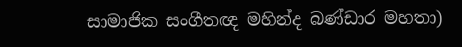සාමාජික සංගීතඥ මහින්ද බණ්ඩාර මහතා)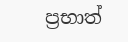ප්‍රභාත්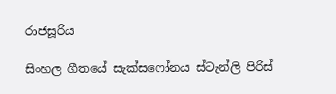රාජසූරිය

සිංහල ගීතයේ සැක්සෆෝනය ස්ටැන්ලි පිරිස්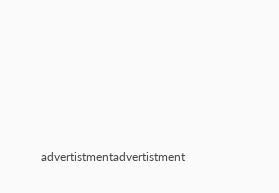advertistmentadvertistment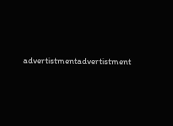advertistmentadvertistment